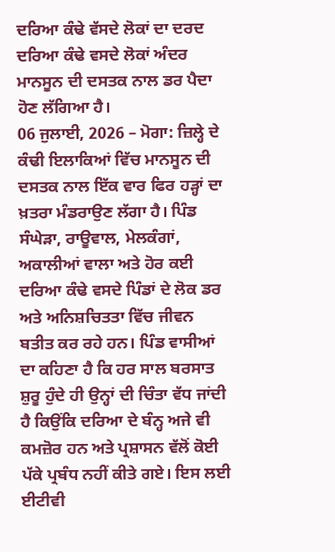ਦਰਿਆ ਕੰਢੇ ਵੱਸਦੇ ਲੋਕਾਂ ਦਾ ਦਰਦ
ਦਰਿਆ ਕੰਢੇ ਵਸਦੇ ਲੋਕਾਂ ਅੰਦਰ ਮਾਨਸੂਨ ਦੀ ਦਸਤਕ ਨਾਲ ਡਰ ਪੈਦਾ ਹੋਣ ਲੱਗਿਆ ਹੈ।
06 ਜੁਲਾਈ, 2026 – ਮੋਗਾ: ਜ਼ਿਲ੍ਹੇ ਦੇ ਕੰਢੀ ਇਲਾਕਿਆਂ ਵਿੱਚ ਮਾਨਸੂਨ ਦੀ ਦਸਤਕ ਨਾਲ ਇੱਕ ਵਾਰ ਫਿਰ ਹੜ੍ਹਾਂ ਦਾ ਖ਼ਤਰਾ ਮੰਡਰਾਉਣ ਲੱਗਾ ਹੈ। ਪਿੰਡ ਸੰਘੇੜਾ, ਰਾਊਵਾਲ, ਮੇਲਕੰਗਾਂ, ਅਕਾਲੀਆਂ ਵਾਲਾ ਅਤੇ ਹੋਰ ਕਈ ਦਰਿਆ ਕੰਢੇ ਵਸਦੇ ਪਿੰਡਾਂ ਦੇ ਲੋਕ ਡਰ ਅਤੇ ਅਨਿਸ਼ਚਿਤਤਾ ਵਿੱਚ ਜੀਵਨ ਬਤੀਤ ਕਰ ਰਹੇ ਹਨ। ਪਿੰਡ ਵਾਸੀਆਂ ਦਾ ਕਹਿਣਾ ਹੈ ਕਿ ਹਰ ਸਾਲ ਬਰਸਾਤ ਸ਼ੁਰੂ ਹੁੰਦੇ ਹੀ ਉਨ੍ਹਾਂ ਦੀ ਚਿੰਤਾ ਵੱਧ ਜਾਂਦੀ ਹੈ ਕਿਉਂਕਿ ਦਰਿਆ ਦੇ ਬੰਨ੍ਹ ਅਜੇ ਵੀ ਕਮਜ਼ੋਰ ਹਨ ਅਤੇ ਪ੍ਰਸ਼ਾਸਨ ਵੱਲੋਂ ਕੋਈ ਪੱਕੇ ਪ੍ਰਬੰਧ ਨਹੀਂ ਕੀਤੇ ਗਏ। ਇਸ ਲਈ ਈਟੀਵੀ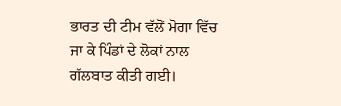ਭਾਰਤ ਦੀ ਟੀਮ ਵੱਲੋਂ ਮੋਗਾ ਵਿੱਚ ਜਾ ਕੇ ਪਿੰਡਾਂ ਦੇ ਲੋਕਾਂ ਨਾਲ ਗੱਲਬਾਤ ਕੀਤੀ ਗਈ।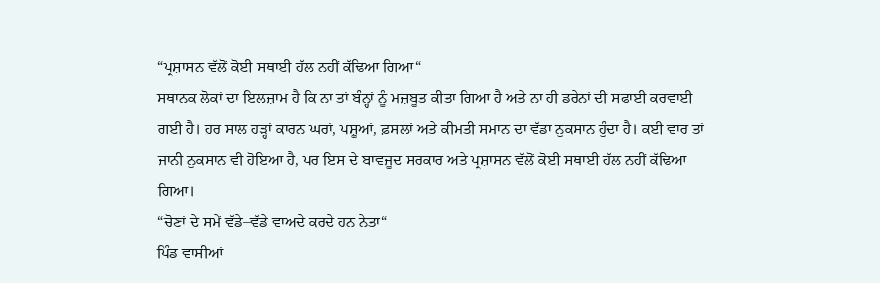“ਪ੍ਰਸ਼ਾਸਨ ਵੱਲੋਂ ਕੋਈ ਸਥਾਈ ਹੱਲ ਨਹੀਂ ਕੱਢਿਆ ਗਿਆ“
ਸਥਾਨਕ ਲੋਕਾਂ ਦਾ ਇਲਜ਼ਾਮ ਹੈ ਕਿ ਨਾ ਤਾਂ ਬੰਨ੍ਹਾਂ ਨੂੰ ਮਜ਼ਬੂਤ ਕੀਤਾ ਗਿਆ ਹੈ ਅਤੇ ਨਾ ਹੀ ਡਰੇਨਾਂ ਦੀ ਸਫਾਈ ਕਰਵਾਈ ਗਈ ਹੈ। ਹਰ ਸਾਲ ਹੜ੍ਹਾਂ ਕਾਰਨ ਘਰਾਂ, ਪਸ਼ੂਆਂ, ਫ਼ਸਲਾਂ ਅਤੇ ਕੀਮਤੀ ਸਮਾਨ ਦਾ ਵੱਡਾ ਨੁਕਸਾਨ ਹੁੰਦਾ ਹੈ। ਕਈ ਵਾਰ ਤਾਂ ਜਾਨੀ ਨੁਕਸਾਨ ਵੀ ਹੋਇਆ ਹੈ, ਪਰ ਇਸ ਦੇ ਬਾਵਜੂਦ ਸਰਕਾਰ ਅਤੇ ਪ੍ਰਸ਼ਾਸਨ ਵੱਲੋਂ ਕੋਈ ਸਥਾਈ ਹੱਲ ਨਹੀਂ ਕੱਢਿਆ ਗਿਆ।
“ਚੋਣਾਂ ਦੇ ਸਮੇਂ ਵੱਡੇ–ਵੱਡੇ ਵਾਅਦੇ ਕਰਦੇ ਹਨ ਨੇਤਾ“
ਪਿੰਡ ਵਾਸੀਆਂ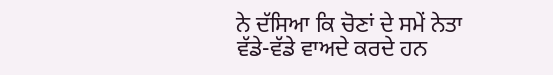ਨੇ ਦੱਸਿਆ ਕਿ ਚੋਣਾਂ ਦੇ ਸਮੇਂ ਨੇਤਾ ਵੱਡੇ-ਵੱਡੇ ਵਾਅਦੇ ਕਰਦੇ ਹਨ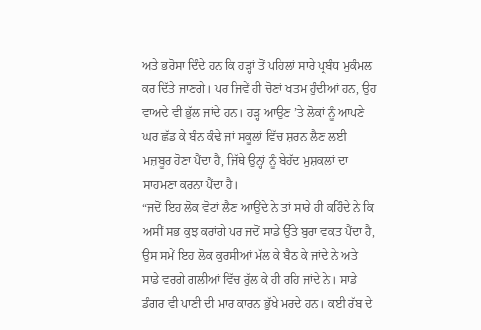ਅਤੇ ਭਰੋਸਾ ਦਿੰਦੇ ਹਨ ਕਿ ਹੜ੍ਹਾਂ ਤੋਂ ਪਹਿਲਾਂ ਸਾਰੇ ਪ੍ਰਬੰਧ ਮੁਕੰਮਲ ਕਰ ਦਿੱਤੇ ਜਾਣਗੇ। ਪਰ ਜਿਵੇਂ ਹੀ ਚੋਣਾਂ ਖਤਮ ਹੁੰਦੀਆਂ ਹਨ, ਉਹ ਵਾਅਦੇ ਵੀ ਭੁੱਲ ਜਾਂਦੇ ਹਨ। ਹੜ੍ਹ ਆਉਣ ’ਤੇ ਲੋਕਾਂ ਨੂੰ ਆਪਣੇ ਘਰ ਛੱਡ ਕੇ ਬੰਨ ਕੰਢੇ ਜਾਂ ਸਕੂਲਾਂ ਵਿੱਚ ਸ਼ਰਨ ਲੈਣ ਲਈ ਮਜ਼ਬੂਰ ਹੋਣਾ ਪੈਂਦਾ ਹੈ, ਜਿੱਥੇ ਉਨ੍ਹਾਂ ਨੂੰ ਬੇਹੱਦ ਮੁਸ਼ਕਲਾਂ ਦਾ ਸਾਹਮਣਾ ਕਰਨਾ ਪੈਂਦਾ ਹੈ।
“ਜਦੋਂ ਇਹ ਲੋਕ ਵੋਟਾਂ ਲੈਣ ਆਉਂਦੇ ਨੇ ਤਾਂ ਸਾਰੇ ਹੀ ਕਹਿੰਦੇ ਨੇ ਕਿ ਅਸੀਂ ਸਭ ਕੁਝ ਕਰਾਂਗੇ ਪਰ ਜਦੋਂ ਸਾਡੇ ਉੱਤੇ ਬੁਰਾ ਵਕਤ ਪੈਂਦਾ ਹੈ, ਉਸ ਸਮੇਂ ਇਹ ਲੋਕ ਕੁਰਸੀਆਂ ਮੱਲ ਕੇ ਬੈਠ ਕੇ ਜਾਂਦੇ ਨੇ ਅਤੇ ਸਾਡੇ ਵਰਗੇ ਗਲੀਆਂ ਵਿੱਚ ਰੁੱਲ ਕੇ ਹੀ ਰਹਿ ਜਾਂਦੇ ਨੇ। ਸਾਡੇ ਡੰਗਰ ਵੀ ਪਾਣੀ ਦੀ ਮਾਰ ਕਾਰਨ ਭੁੱਖੇ ਮਰਦੇ ਹਨ। ਕਈ ਰੱਬ ਦੇ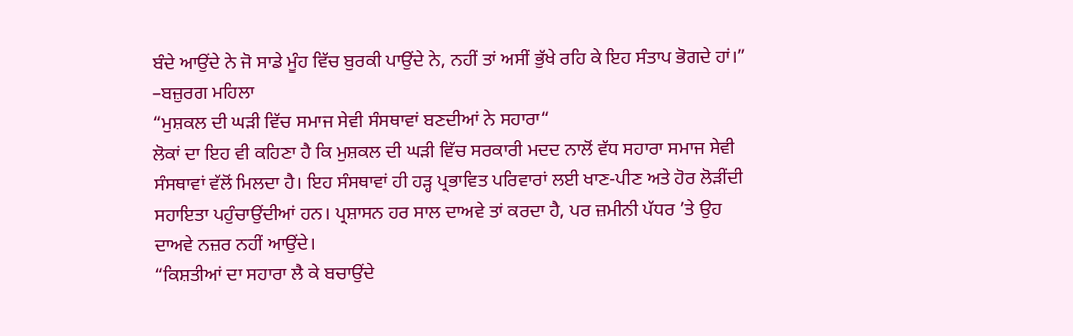ਬੰਦੇ ਆਉਂਦੇ ਨੇ ਜੋ ਸਾਡੇ ਮੂੰਹ ਵਿੱਚ ਬੁਰਕੀ ਪਾਉਂਦੇ ਨੇ, ਨਹੀਂ ਤਾਂ ਅਸੀਂ ਭੁੱਖੇ ਰਹਿ ਕੇ ਇਹ ਸੰਤਾਪ ਭੋਗਦੇ ਹਾਂ।” –ਬਜ਼ੁਰਗ ਮਹਿਲਾ
“ਮੁਸ਼ਕਲ ਦੀ ਘੜੀ ਵਿੱਚ ਸਮਾਜ ਸੇਵੀ ਸੰਸਥਾਵਾਂ ਬਣਦੀਆਂ ਨੇ ਸਹਾਰਾ“
ਲੋਕਾਂ ਦਾ ਇਹ ਵੀ ਕਹਿਣਾ ਹੈ ਕਿ ਮੁਸ਼ਕਲ ਦੀ ਘੜੀ ਵਿੱਚ ਸਰਕਾਰੀ ਮਦਦ ਨਾਲੋਂ ਵੱਧ ਸਹਾਰਾ ਸਮਾਜ ਸੇਵੀ ਸੰਸਥਾਵਾਂ ਵੱਲੋਂ ਮਿਲਦਾ ਹੈ। ਇਹ ਸੰਸਥਾਵਾਂ ਹੀ ਹੜ੍ਹ ਪ੍ਰਭਾਵਿਤ ਪਰਿਵਾਰਾਂ ਲਈ ਖਾਣ-ਪੀਣ ਅਤੇ ਹੋਰ ਲੋੜੀਂਦੀ ਸਹਾਇਤਾ ਪਹੁੰਚਾਉਂਦੀਆਂ ਹਨ। ਪ੍ਰਸ਼ਾਸਨ ਹਰ ਸਾਲ ਦਾਅਵੇ ਤਾਂ ਕਰਦਾ ਹੈ, ਪਰ ਜ਼ਮੀਨੀ ਪੱਧਰ ’ਤੇ ਉਹ ਦਾਅਵੇ ਨਜ਼ਰ ਨਹੀਂ ਆਉਂਦੇ।
“ਕਿਸ਼ਤੀਆਂ ਦਾ ਸਹਾਰਾ ਲੈ ਕੇ ਬਚਾਉਂਦੇ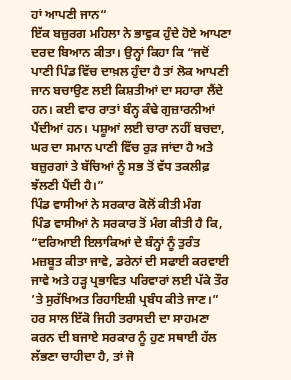ਹਾਂ ਆਪਣੀ ਜਾਨ“
ਇੱਕ ਬਜ਼ੁਰਗ ਮਹਿਲਾ ਨੇ ਭਾਵੁਕ ਹੁੰਦੇ ਹੋਏ ਆਪਣਾ ਦਰਦ ਬਿਆਨ ਕੀਤਾ। ਉਨ੍ਹਾਂ ਕਿਹਾ ਕਿ “ਜਦੋਂ ਪਾਣੀ ਪਿੰਡ ਵਿੱਚ ਦਾਖ਼ਲ ਹੁੰਦਾ ਹੈ ਤਾਂ ਲੋਕ ਆਪਣੀ ਜਾਨ ਬਚਾਉਣ ਲਈ ਕਿਸ਼ਤੀਆਂ ਦਾ ਸਹਾਰਾ ਲੈਂਦੇ ਹਨ। ਕਈ ਵਾਰ ਰਾਤਾਂ ਬੰਨ੍ਹ ਕੰਢੇ ਗੁਜ਼ਾਰਨੀਆਂ ਪੈਂਦੀਆਂ ਹਨ। ਪਸ਼ੂਆਂ ਲਈ ਚਾਰਾ ਨਹੀਂ ਬਚਦਾ, ਘਰ ਦਾ ਸਮਾਨ ਪਾਣੀ ਵਿੱਚ ਰੁੜ ਜਾਂਦਾ ਹੈ ਅਤੇ ਬਜ਼ੁਰਗਾਂ ਤੇ ਬੱਚਿਆਂ ਨੂੰ ਸਭ ਤੋਂ ਵੱਧ ਤਕਲੀਫ਼ ਝੱਲਣੀ ਪੈਂਦੀ ਹੈ।”
ਪਿੰਡ ਵਾਸੀਆਂ ਨੇ ਸਰਕਾਰ ਕੋਲੋਂ ਕੀਤੀ ਮੰਗ
ਪਿੰਡ ਵਾਸੀਆਂ ਨੇ ਸਰਕਾਰ ਤੋਂ ਮੰਗ ਕੀਤੀ ਹੈ ਕਿ, “ਦਰਿਆਈ ਇਲਾਕਿਆਂ ਦੇ ਬੰਨ੍ਹਾਂ ਨੂੰ ਤੁਰੰਤ ਮਜ਼ਬੂਤ ਕੀਤਾ ਜਾਵੇ, ਡਰੇਨਾਂ ਦੀ ਸਫਾਈ ਕਰਵਾਈ ਜਾਵੇ ਅਤੇ ਹੜ੍ਹ ਪ੍ਰਭਾਵਿਤ ਪਰਿਵਾਰਾਂ ਲਈ ਪੱਕੇ ਤੌਰ ’ਤੇ ਸੁਰੱਖਿਅਤ ਰਿਹਾਇਸ਼ੀ ਪ੍ਰਬੰਧ ਕੀਤੇ ਜਾਣ।” ਹਰ ਸਾਲ ਇੱਕੋ ਜਿਹੀ ਤਰਾਸਦੀ ਦਾ ਸਾਹਮਣਾ ਕਰਨ ਦੀ ਬਜਾਏ ਸਰਕਾਰ ਨੂੰ ਹੁਣ ਸਥਾਈ ਹੱਲ ਲੱਭਣਾ ਚਾਹੀਦਾ ਹੈ, ਤਾਂ ਜੋ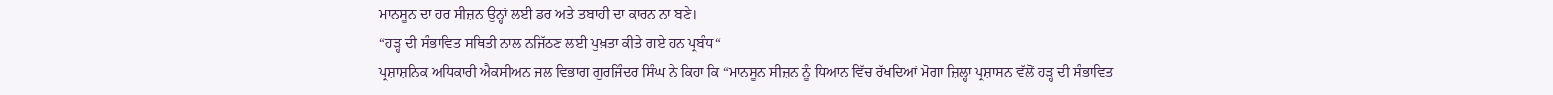ਮਾਨਸੂਨ ਦਾ ਹਰ ਸੀਜ਼ਨ ਉਨ੍ਹਾਂ ਲਈ ਡਰ ਅਤੇ ਤਬਾਹੀ ਦਾ ਕਾਰਨ ਨਾ ਬਣੇ।
“ਹੜ੍ਹ ਦੀ ਸੰਭਾਵਿਤ ਸਥਿਤੀ ਨਾਲ ਨਜਿੱਠਣ ਲਈ ਪੁਖ਼ਤਾ ਕੀਤੇ ਗਏ ਹਨ ਪ੍ਰਬੰਧ“
ਪ੍ਰਸ਼ਾਸ਼ਨਿਕ ਅਧਿਕਾਰੀ ਐਕਸੀਅਨ ਜਲ ਵਿਭਾਗ ਗੁਰਜਿੰਦਰ ਸਿੰਘ ਨੇ ਕਿਹਾ ਕਿ “ਮਾਨਸੂਨ ਸੀਜ਼ਨ ਨੂੰ ਧਿਆਨ ਵਿੱਚ ਰੱਖਦਿਆਂ ਮੋਗਾ ਜ਼ਿਲ੍ਹਾ ਪ੍ਰਸ਼ਾਸਨ ਵੱਲੋਂ ਹੜ੍ਹ ਦੀ ਸੰਭਾਵਿਤ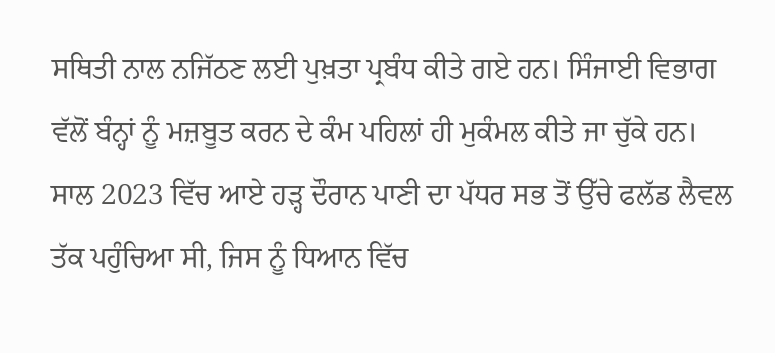ਸਥਿਤੀ ਨਾਲ ਨਜਿੱਠਣ ਲਈ ਪੁਖ਼ਤਾ ਪ੍ਰਬੰਧ ਕੀਤੇ ਗਏ ਹਨ। ਸਿੰਜਾਈ ਵਿਭਾਗ ਵੱਲੋਂ ਬੰਨ੍ਹਾਂ ਨੂੰ ਮਜ਼ਬੂਤ ਕਰਨ ਦੇ ਕੰਮ ਪਹਿਲਾਂ ਹੀ ਮੁਕੰਮਲ ਕੀਤੇ ਜਾ ਚੁੱਕੇ ਹਨ। ਸਾਲ 2023 ਵਿੱਚ ਆਏ ਹੜ੍ਹ ਦੌਰਾਨ ਪਾਣੀ ਦਾ ਪੱਧਰ ਸਭ ਤੋਂ ਉੱਚੇ ਫਲੱਡ ਲੈਵਲ ਤੱਕ ਪਹੁੰਚਿਆ ਸੀ, ਜਿਸ ਨੂੰ ਧਿਆਨ ਵਿੱਚ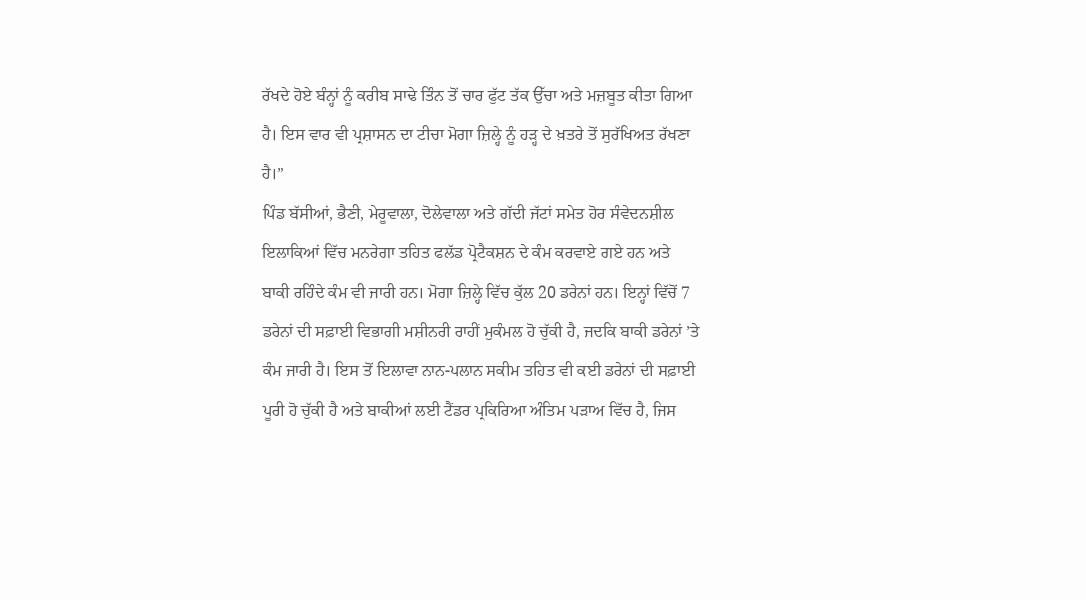ਰੱਖਦੇ ਹੋਏ ਬੰਨ੍ਹਾਂ ਨੂੰ ਕਰੀਬ ਸਾਢੇ ਤਿੰਨ ਤੋਂ ਚਾਰ ਫੁੱਟ ਤੱਕ ਉੱਚਾ ਅਤੇ ਮਜ਼ਬੂਤ ਕੀਤਾ ਗਿਆ ਹੈ। ਇਸ ਵਾਰ ਵੀ ਪ੍ਰਸ਼ਾਸਨ ਦਾ ਟੀਚਾ ਮੋਗਾ ਜ਼ਿਲ੍ਹੇ ਨੂੰ ਹੜ੍ਹ ਦੇ ਖ਼ਤਰੇ ਤੋਂ ਸੁਰੱਖਿਅਤ ਰੱਖਣਾ ਹੈ।”
ਪਿੰਡ ਬੱਸੀਆਂ, ਭੈਣੀ, ਮੇਰੂਵਾਲਾ, ਦੋਲੇਵਾਲਾ ਅਤੇ ਗੱਦੀ ਜੱਟਾਂ ਸਮੇਤ ਹੋਰ ਸੰਵੇਦਨਸ਼ੀਲ ਇਲਾਕਿਆਂ ਵਿੱਚ ਮਨਰੇਗਾ ਤਹਿਤ ਫਲੱਡ ਪ੍ਰੋਟੈਕਸ਼ਨ ਦੇ ਕੰਮ ਕਰਵਾਏ ਗਏ ਹਨ ਅਤੇ ਬਾਕੀ ਰਹਿੰਦੇ ਕੰਮ ਵੀ ਜਾਰੀ ਹਨ। ਮੋਗਾ ਜ਼ਿਲ੍ਹੇ ਵਿੱਚ ਕੁੱਲ 20 ਡਰੇਨਾਂ ਹਨ। ਇਨ੍ਹਾਂ ਵਿੱਚੋਂ 7 ਡਰੇਨਾਂ ਦੀ ਸਫ਼ਾਈ ਵਿਭਾਗੀ ਮਸ਼ੀਨਰੀ ਰਾਹੀਂ ਮੁਕੰਮਲ ਹੋ ਚੁੱਕੀ ਹੈ, ਜਦਕਿ ਬਾਕੀ ਡਰੇਨਾਂ ’ਤੇ ਕੰਮ ਜਾਰੀ ਹੈ। ਇਸ ਤੋਂ ਇਲਾਵਾ ਨਾਨ-ਪਲਾਨ ਸਕੀਮ ਤਹਿਤ ਵੀ ਕਈ ਡਰੇਨਾਂ ਦੀ ਸਫ਼ਾਈ ਪੂਰੀ ਹੋ ਚੁੱਕੀ ਹੈ ਅਤੇ ਬਾਕੀਆਂ ਲਈ ਟੈਂਡਰ ਪ੍ਰਕਿਰਿਆ ਅੰਤਿਮ ਪੜਾਅ ਵਿੱਚ ਹੈ, ਜਿਸ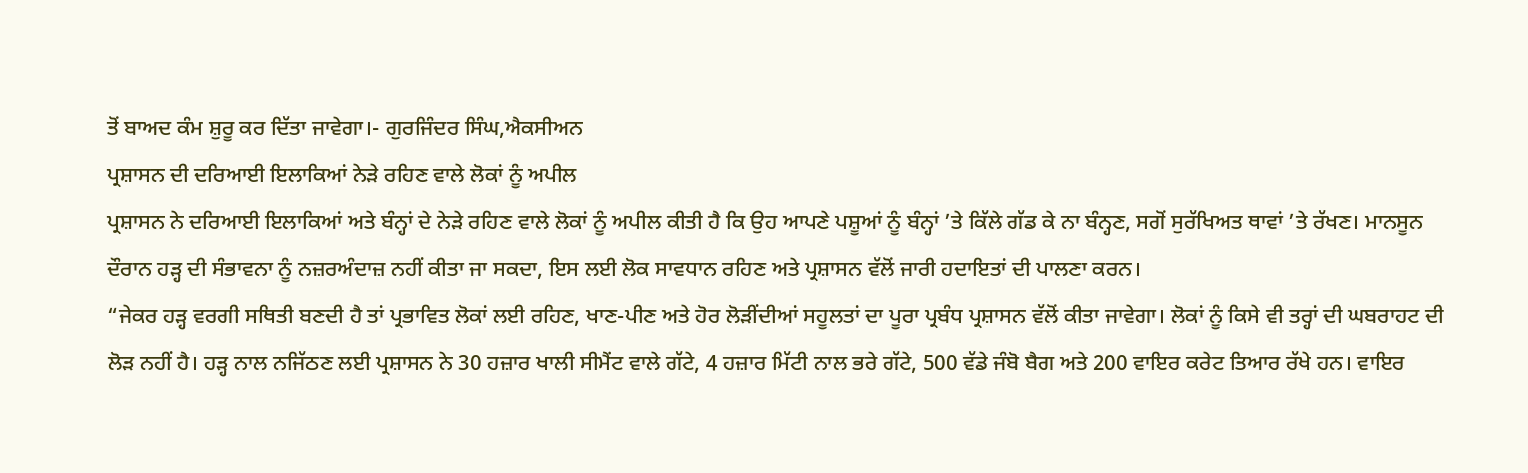ਤੋਂ ਬਾਅਦ ਕੰਮ ਸ਼ੁਰੂ ਕਰ ਦਿੱਤਾ ਜਾਵੇਗਾ।- ਗੁਰਜਿੰਦਰ ਸਿੰਘ,ਐਕਸੀਅਨ
ਪ੍ਰਸ਼ਾਸਨ ਦੀ ਦਰਿਆਈ ਇਲਾਕਿਆਂ ਨੇੜੇ ਰਹਿਣ ਵਾਲੇ ਲੋਕਾਂ ਨੂੰ ਅਪੀਲ
ਪ੍ਰਸ਼ਾਸਨ ਨੇ ਦਰਿਆਈ ਇਲਾਕਿਆਂ ਅਤੇ ਬੰਨ੍ਹਾਂ ਦੇ ਨੇੜੇ ਰਹਿਣ ਵਾਲੇ ਲੋਕਾਂ ਨੂੰ ਅਪੀਲ ਕੀਤੀ ਹੈ ਕਿ ਉਹ ਆਪਣੇ ਪਸ਼ੂਆਂ ਨੂੰ ਬੰਨ੍ਹਾਂ ’ਤੇ ਕਿੱਲੇ ਗੱਡ ਕੇ ਨਾ ਬੰਨ੍ਹਣ, ਸਗੋਂ ਸੁਰੱਖਿਅਤ ਥਾਵਾਂ ’ਤੇ ਰੱਖਣ। ਮਾਨਸੂਨ ਦੌਰਾਨ ਹੜ੍ਹ ਦੀ ਸੰਭਾਵਨਾ ਨੂੰ ਨਜ਼ਰਅੰਦਾਜ਼ ਨਹੀਂ ਕੀਤਾ ਜਾ ਸਕਦਾ, ਇਸ ਲਈ ਲੋਕ ਸਾਵਧਾਨ ਰਹਿਣ ਅਤੇ ਪ੍ਰਸ਼ਾਸਨ ਵੱਲੋਂ ਜਾਰੀ ਹਦਾਇਤਾਂ ਦੀ ਪਾਲਣਾ ਕਰਨ।
“ਜੇਕਰ ਹੜ੍ਹ ਵਰਗੀ ਸਥਿਤੀ ਬਣਦੀ ਹੈ ਤਾਂ ਪ੍ਰਭਾਵਿਤ ਲੋਕਾਂ ਲਈ ਰਹਿਣ, ਖਾਣ-ਪੀਣ ਅਤੇ ਹੋਰ ਲੋੜੀਂਦੀਆਂ ਸਹੂਲਤਾਂ ਦਾ ਪੂਰਾ ਪ੍ਰਬੰਧ ਪ੍ਰਸ਼ਾਸਨ ਵੱਲੋਂ ਕੀਤਾ ਜਾਵੇਗਾ। ਲੋਕਾਂ ਨੂੰ ਕਿਸੇ ਵੀ ਤਰ੍ਹਾਂ ਦੀ ਘਬਰਾਹਟ ਦੀ ਲੋੜ ਨਹੀਂ ਹੈ। ਹੜ੍ਹ ਨਾਲ ਨਜਿੱਠਣ ਲਈ ਪ੍ਰਸ਼ਾਸਨ ਨੇ 30 ਹਜ਼ਾਰ ਖਾਲੀ ਸੀਮੈਂਟ ਵਾਲੇ ਗੱਟੇ, 4 ਹਜ਼ਾਰ ਮਿੱਟੀ ਨਾਲ ਭਰੇ ਗੱਟੇ, 500 ਵੱਡੇ ਜੰਬੋ ਬੈਗ ਅਤੇ 200 ਵਾਇਰ ਕਰੇਟ ਤਿਆਰ ਰੱਖੇ ਹਨ। ਵਾਇਰ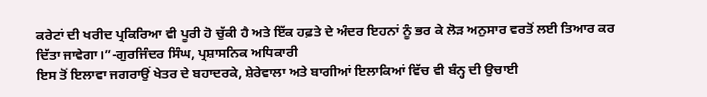ਕਰੇਟਾਂ ਦੀ ਖਰੀਦ ਪ੍ਰਕਿਰਿਆ ਵੀ ਪੂਰੀ ਹੋ ਚੁੱਕੀ ਹੈ ਅਤੇ ਇੱਕ ਹਫ਼ਤੇ ਦੇ ਅੰਦਰ ਇਹਨਾਂ ਨੂੰ ਭਰ ਕੇ ਲੋੜ ਅਨੁਸਾਰ ਵਰਤੋਂ ਲਈ ਤਿਆਰ ਕਰ ਦਿੱਤਾ ਜਾਵੇਗਾ।”-ਗੁਰਜਿੰਦਰ ਸਿੰਘ, ਪ੍ਰਸ਼ਾਸਨਿਕ ਅਧਿਕਾਰੀ
ਇਸ ਤੋਂ ਇਲਾਵਾ ਜਗਰਾਉਂ ਖੇਤਰ ਦੇ ਬਹਾਦਰਕੇ, ਸ਼ੇਰੇਵਾਲਾ ਅਤੇ ਬਾਗੀਆਂ ਇਲਾਕਿਆਂ ਵਿੱਚ ਵੀ ਬੰਨ੍ਹ ਦੀ ਉਚਾਈ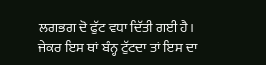ਲਗਭਗ ਦੋ ਫੁੱਟ ਵਧਾ ਦਿੱਤੀ ਗਈ ਹੈ। ਜੇਕਰ ਇਸ ਥਾਂ ਬੰਨ੍ਹ ਟੁੱਟਦਾ ਤਾਂ ਇਸ ਦਾ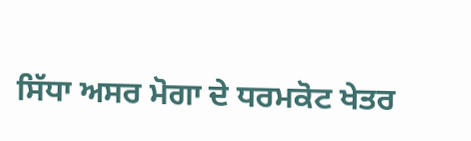ਸਿੱਧਾ ਅਸਰ ਮੋਗਾ ਦੇ ਧਰਮਕੋਟ ਖੇਤਰ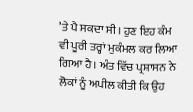’ਤੇ ਪੈ ਸਕਦਾ ਸੀ। ਹੁਣ ਇਹ ਕੰਮ ਵੀ ਪੂਰੀ ਤਰ੍ਹਾਂ ਮੁਕੰਮਲ ਕਰ ਲਿਆ ਗਿਆ ਹੈ। ਅੰਤ ਵਿੱਚ ਪ੍ਰਸ਼ਾਸਨ ਨੇ ਲੋਕਾਂ ਨੂੰ ਅਪੀਲ ਕੀਤੀ ਕਿ ਉਹ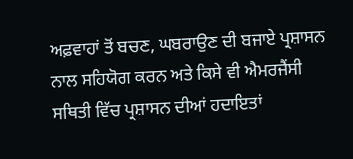ਅਫ਼ਵਾਹਾਂ ਤੋਂ ਬਚਣ, ਘਬਰਾਉਣ ਦੀ ਬਜਾਏ ਪ੍ਰਸ਼ਾਸਨ ਨਾਲ ਸਹਿਯੋਗ ਕਰਨ ਅਤੇ ਕਿਸੇ ਵੀ ਐਮਰਜੈਂਸੀ ਸਥਿਤੀ ਵਿੱਚ ਪ੍ਰਸ਼ਾਸਨ ਦੀਆਂ ਹਦਾਇਤਾਂ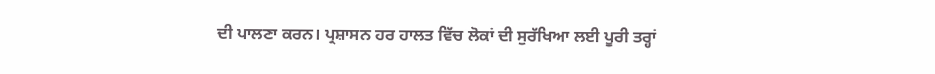ਦੀ ਪਾਲਣਾ ਕਰਨ। ਪ੍ਰਸ਼ਾਸਨ ਹਰ ਹਾਲਤ ਵਿੱਚ ਲੋਕਾਂ ਦੀ ਸੁਰੱਖਿਆ ਲਈ ਪੂਰੀ ਤਰ੍ਹਾਂ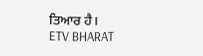ਤਿਆਰ ਹੈ।
ETV BHARAT